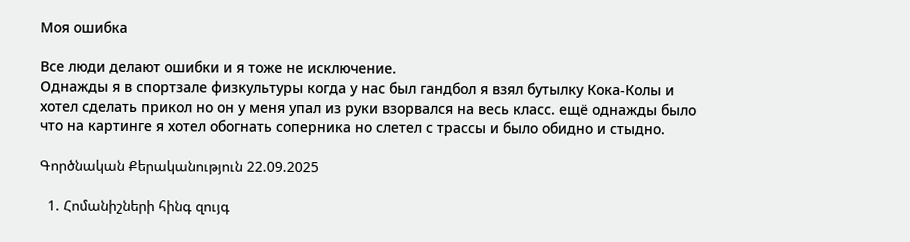Моя ошибка

Все люди делают ошибки и я тоже не исключение.
Однажды я в спортзале физкультуры когда у нас был гандбол я взял бутылку Кока-Колы и хотел сделать прикол но он у меня упал из руки взорвался на весь класс. ещё однажды было что на картинге я хотел обогнать соперника но слетел с трассы и было обидно и стыдно.

Գործնական Քերականություն 22.09.2025

  1. Հոմանիշների հինգ զույգ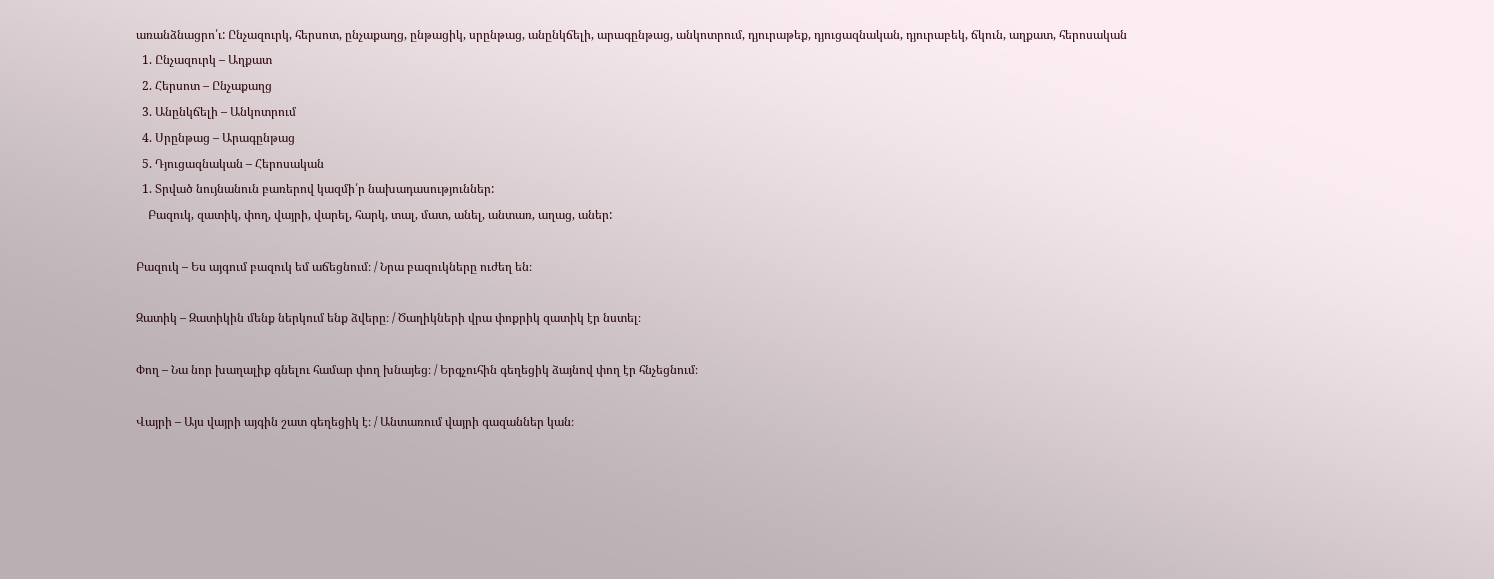առանձնացրո՛ւ: Ընչազուրկ, հերսոտ, ընչաքաղց, ընթացիկ, սրընթաց, անընկճելի, արագընթաց, անկոտրում, դյուրաթեք, դյուցազնական, դյուրաբեկ, ճկուն, աղքատ, հերոսական
  1. Ընչազուրկ – Աղքատ
  2. Հերսոտ – Ընչաքաղց
  3. Անընկճելի – Անկոտրում
  4. Սրընթաց – Արագընթաց
  5. Դյուցազնական – Հերոսական
  1. Տրված նույնանուն բառերով կազմի՛ր նախադասություններ:
    Բազուկ, զատիկ, փող, վայրի, վարել, հարկ, տալ, մատ, անել, անտառ, աղաց, աներ:

Բազուկ – Ես այգում բազուկ եմ աճեցնում։ / Նրա բազուկները ուժեղ են։

Զատիկ – Զատիկին մենք ներկում ենք ձվերը։ / Ծաղիկների վրա փոքրիկ զատիկ էր նստել։

Փող – Նա նոր խաղալիք գնելու համար փող խնայեց։ / Երգչուհին գեղեցիկ ձայնով փող էր հնչեցնում։

Վայրի – Այս վայրի այգին շատ գեղեցիկ է։ / Անտառում վայրի գազաններ կան։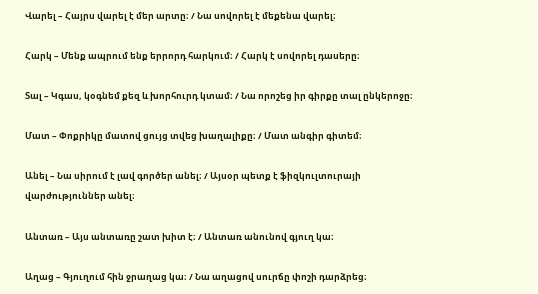Վարել – Հայրս վարել է մեր արտը։ / Նա սովորել է մեքենա վարել։

Հարկ – Մենք ապրում ենք երրորդ հարկում։ / Հարկ է սովորել դասերը։

Տալ – Կգաս, կօգնեմ քեզ և խորհուրդ կտամ։ / Նա որոշեց իր գիրքը տալ ընկերոջը։

Մատ – Փոքրիկը մատով ցույց տվեց խաղալիքը։ / Մատ անգիր գիտեմ։

Անել – Նա սիրում է լավ գործեր անել։ / Այսօր պետք է ֆիզկուլտուրայի վարժություններ անել։

Անտառ – Այս անտառը շատ խիտ է։ / Անտառ անունով գյուղ կա։

Աղաց – Գյուղում հին ջրաղաց կա։ / Նա աղացով սուրճը փոշի դարձրեց։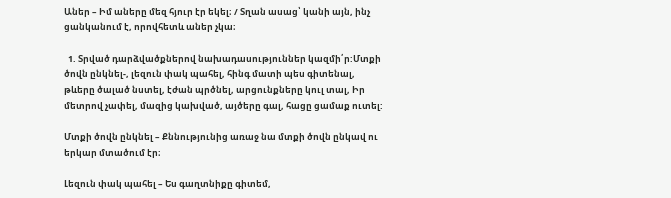Աներ – Իմ աները մեզ հյուր էր եկել։ / Տղան ասաց՝ կանի այն, ինչ ցանկանում է, որովհետև աներ չկա։

  1. Տրված դարձվածքներով նախադասություններ կազմի՛ր:Մտքի ծովն ընկնել-, լեզուն փակ պահել, հինգ մատի պես գիտենալ, թևերը ծալած նստել, էժան պրծնել, արցունքները կուլ տալ, Իր մետրով չափել, մազից կախված, այծերը գալ, հացը ցամաք ուտել:

Մտքի ծովն ընկնել – Քննությունից առաջ նա մտքի ծովն ընկավ ու երկար մտածում էր։

Լեզուն փակ պահել – Ես գաղտնիքը գիտեմ,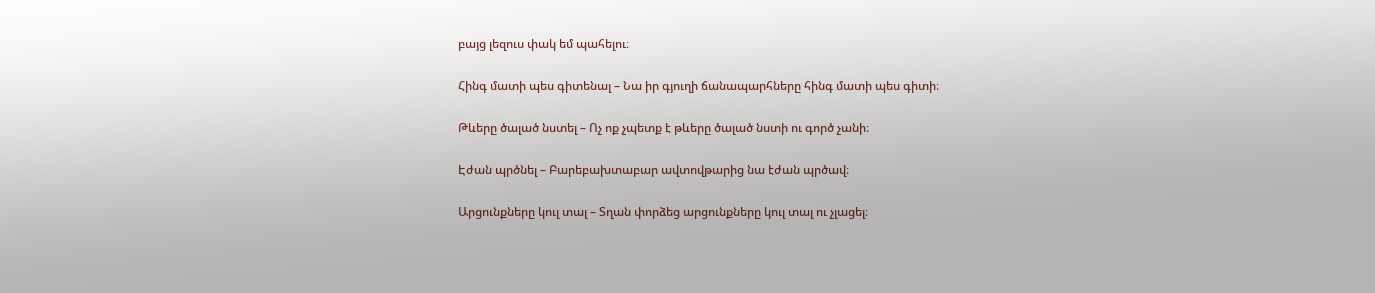բայց լեզուս փակ եմ պահելու։

Հինգ մատի պես գիտենալ – Նա իր գյուղի ճանապարհները հինգ մատի պես գիտի։

Թևերը ծալած նստել – Ոչ ոք չպետք է թևերը ծալած նստի ու գործ չանի։

Էժան պրծնել – Բարեբախտաբար ավտովթարից նա էժան պրծավ։

Արցունքները կուլ տալ – Տղան փորձեց արցունքները կուլ տալ ու չլացել։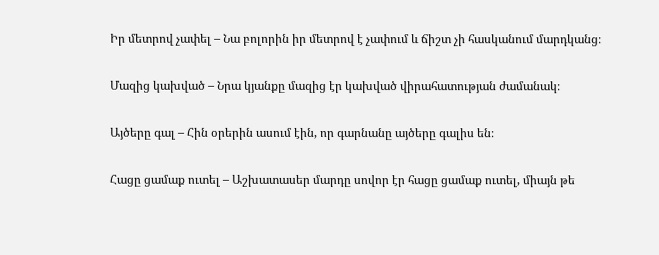Իր մետրով չափել – Նա բոլորին իր մետրով է չափում և ճիշտ չի հասկանում մարդկանց։

Մազից կախված – Նրա կյանքը մազից էր կախված վիրահատության ժամանակ։

Այծերը գալ – Հին օրերին ասում էին, որ գարնանը այծերը գալիս են։

Հացը ցամաք ուտել – Աշխատասեր մարդը սովոր էր հացը ցամաք ուտել, միայն թե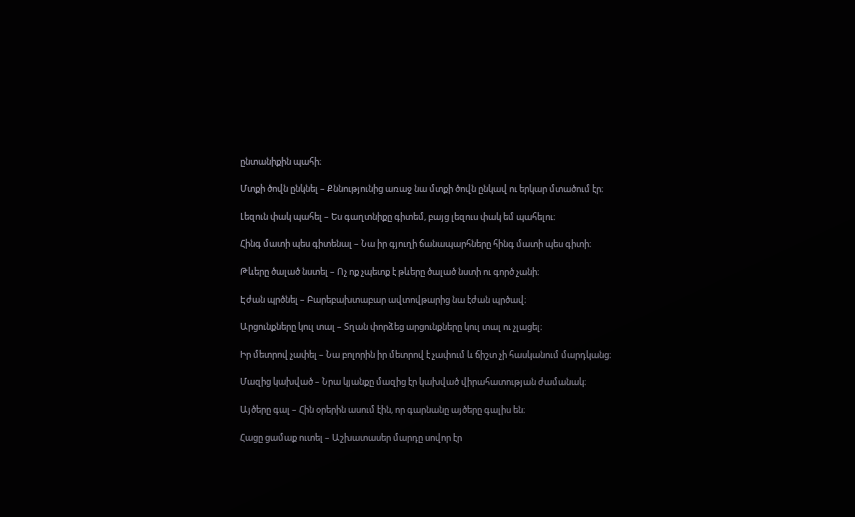ընտանիքին պահի։

Մտքի ծովն ընկնել – Քննությունից առաջ նա մտքի ծովն ընկավ ու երկար մտածում էր։

Լեզուն փակ պահել – Ես գաղտնիքը գիտեմ, բայց լեզուս փակ եմ պահելու։

Հինգ մատի պես գիտենալ – Նա իր գյուղի ճանապարհները հինգ մատի պես գիտի։

Թևերը ծալած նստել – Ոչ ոք չպետք է թևերը ծալած նստի ու գործ չանի։

Էժան պրծնել – Բարեբախտաբար ավտովթարից նա էժան պրծավ։

Արցունքները կուլ տալ – Տղան փորձեց արցունքները կուլ տալ ու չլացել։

Իր մետրով չափել – Նա բոլորին իր մետրով է չափում և ճիշտ չի հասկանում մարդկանց։

Մազից կախված – Նրա կյանքը մազից էր կախված վիրահատության ժամանակ։

Այծերը գալ – Հին օրերին ասում էին, որ գարնանը այծերը գալիս են։

Հացը ցամաք ուտել – Աշխատասեր մարդը սովոր էր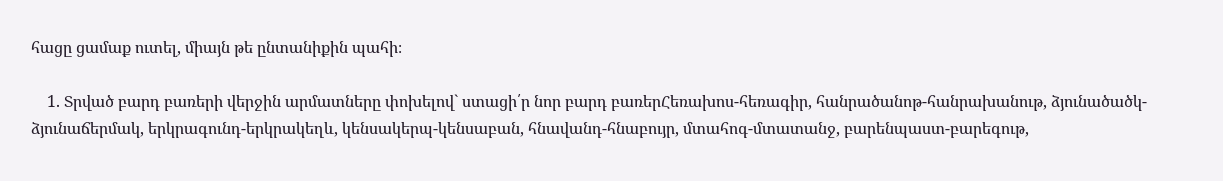հացը ցամաք ուտել, միայն թե ընտանիքին պահի։

    1. Տրված բարդ բառերի վերջին արմատները փոխելով` ստացի՛ր նոր բարդ բառերՀեռախոս-հեռագիր, հանրածանոթ-հանրախանութ, ձյունածածկ-ձյունաճերմակ, երկրագունդ-երկրակեղև, կենսակերպ-կենսաբան, հնավանդ-հնաբույր, մտահոգ-մտատանջ, բարենպաստ-բարեգութ,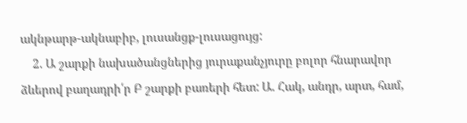ակնթարթ-ակնաբիբ, լուսանցք-լուսացույց:
    2. Ա շարքի նախածանցներից յուրաքանչյուրը բոլոր հնարավոր ձևերով բաղադրի՛ր Բ շարքի բառերի հետ: Ա. Հակ, անդր, արտ, համ,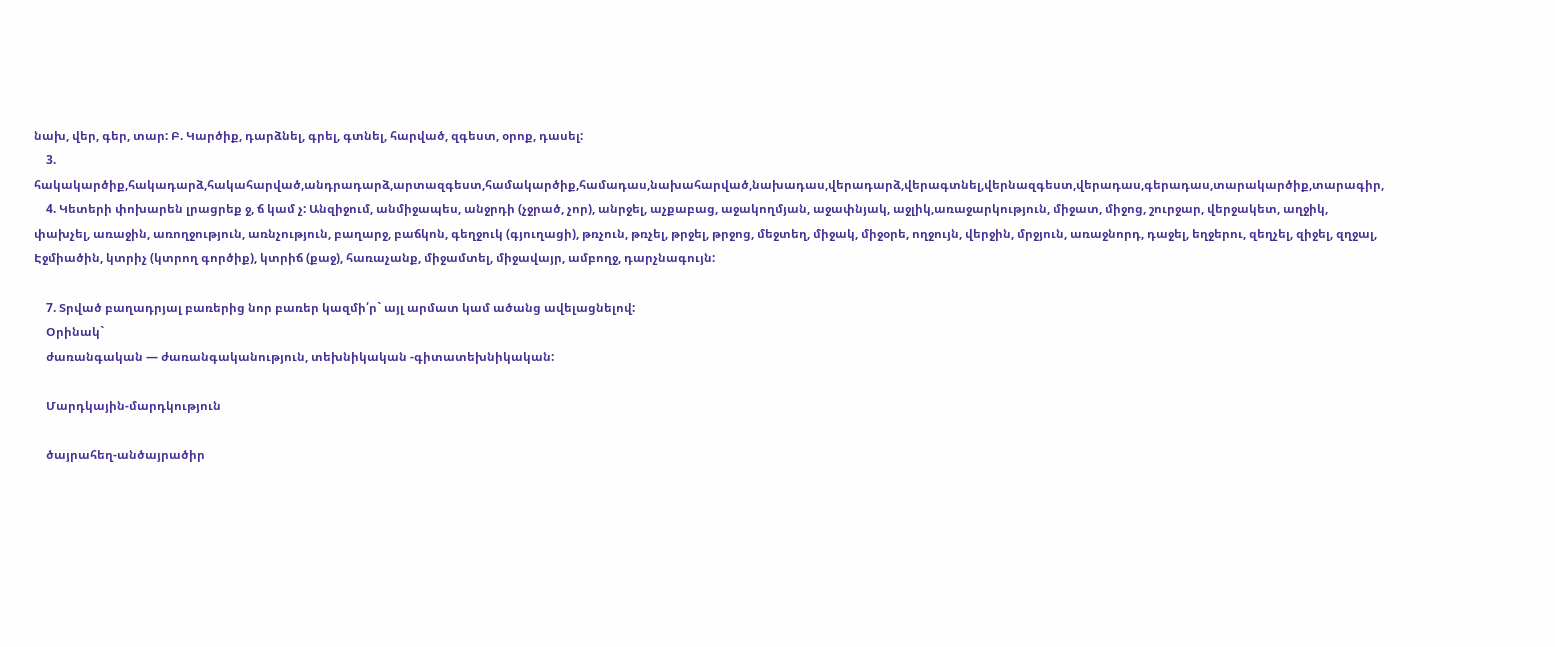նախ, վեր, գեր, տար: Բ. Կարծիք, դարձնել, գրել, գտնել, հարված, զգեստ, օրոք, դասել:
    3. հակակարծիք,հակադարձ,հակահարված,անդրադարձ,արտազգեստ,համակարծիք,համադաս,նախահարված,նախադաս,վերադարձ,վերագտնել,վերնազգեստ,վերադաս,գերադաս,տարակարծիք,տարագիր,
    4. Կետերի փոխարեն լրացրեք ջ, ճ կամ չ: Անզիջում, անմիջապես, անջրդի (չջրած, չոր), անրջել, աչքաբաց, աջակողմյան, աջափնյակ, աջլիկ,առաջարկություն, միջատ, միջոց, շուրջար, վերջակետ, աղջիկ, փախչել, առաջին, առողջություն, առնչություն, բաղարջ, բաճկոն, գեղջուկ (գյուղացի), թռչուն, թռչել, թրջել, թրջոց, մեջտեղ, միջակ, միջօրե, ողջույն, վերջին, մրջյուն, առաջնորդ, դաջել, եղջերու, զեղչել, զիջել, զղջալ, Էջմիածին, կտրիչ (կտրող գործիք), կտրիճ (քաջ), հառաչանք, միջամտել, միջավայր, ամբողջ, դարչնագույն:

    7. Տրված բաղադրյալ բառերից նոր բառեր կազմի՛ր` այլ արմատ կամ ածանց ավելացնելով:
    Օրինակ`
    ժառանգական — ժառանգականություն, տեխնիկական -գիտատեխնիկական:

    Մարդկային-մարդկություն

    ծայրահեղ-անծայրածիր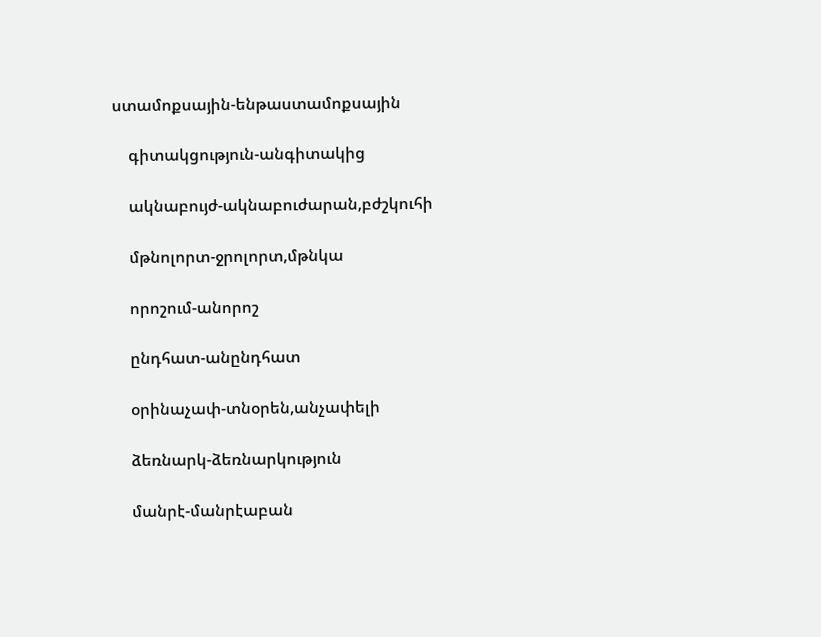ստամոքսային-ենթաստամոքսային

    գիտակցություն-անգիտակից

    ակնաբույժ-ակնաբուժարան,բժշկուհի

    մթնոլորտ-ջրոլորտ,մթնկա

    որոշում-անորոշ

    ընդհատ-անընդհատ

    օրինաչափ-տնօրեն,անչափելի

    ձեռնարկ-ձեռնարկություն

    մանրէ-մանրէաբան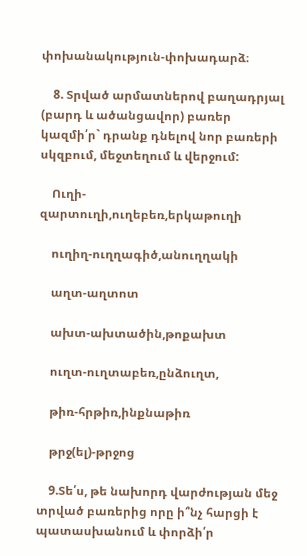փոխանակություն-փոխադարձ։

    8. Տրված արմատներով բաղադրյալ (բարդ և ածանցավոր) բառեր կազմի՛ր` դրանք դնելով նոր բառերի սկզբում, մեջտեղում և վերջում:

    Ուղի-զարտուղի,ուղեբեռ,երկաթուղի

    ուղիղ-ուղղագիծ,անուղղակի

    աղտ-աղտոտ

    ախտ-ախտածին,թոքախտ

    ուղտ-ուղտաբեռ,ընձուղտ,

    թիռ-հրթիռ,ինքնաթիռ

    թրջ(ել)-թրջոց

    9.Տե՛ս, թե նախորդ վարժության մեջ տրված բառերից որը ի՞նչ հարցի է պատասխանում և փորձի՛ր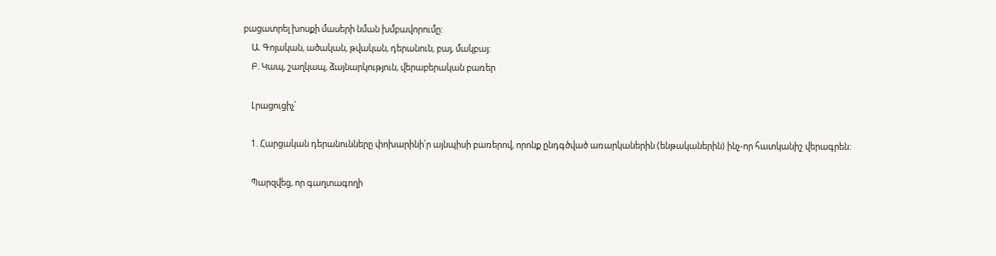բացատրել խոսքի մասերի նման խմբավորումը:
    Ա. Գոյական, ածական, թվական, դերանուն, բայ, մակբայ:
    Բ. Կապ, շաղկապ, ձայնարկություն, վերաբերական բառեր

    Լրացուցիչ՝

    1. Հարցական դերանունները փոխարինի՛ր այնպիսի բառերով, որոնք ընդգծված առարկաներին (ենթականերին) ինչ-որ հատկանիշ վերագրեն:

    Պարզվեց, որ գաղտագողի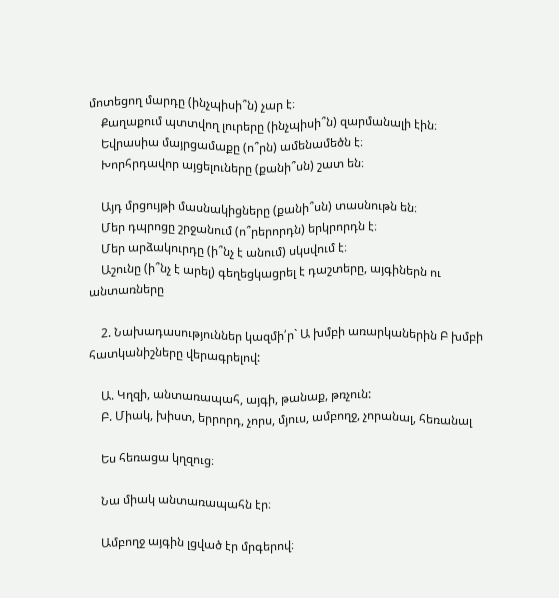մոտեցող մարդը (ինչպիսի՞ն) չար է։
    Քաղաքում պտտվող լուրերը (ինչպիսի՞ն) զարմանալի էին։
    Եվրասիա մայրցամաքը (ո՞րն) ամենամեծն է։
    Խորհրդավոր այցելուները (քանի՞սն) շատ են։

    Այդ մրցույթի մասնակիցները (քանի՞սն) տասնութն են։
    Մեր դպրոցը շրջանում (ո՞րերորդն) երկրորդն է։
    Մեր արձակուրդը (ի՞նչ է անում) սկսվում է։
    Աշունը (ի՞նչ է արել) գեղեցկացրել է դաշտերը, այգիներն ու անտառները

    2. Նախադասություններ կազմի՛ր` Ա խմբի առարկաներին Բ խմբի հատկանիշները վերագրելով:

    Ա. Կղզի, անտառապահ, այգի, թանաք, թռչուն:
    Բ. Միակ, խիստ, երրորդ, չորս, մյուս, ամբողջ, չորանալ, հեռանալ

    Ես հեռացա կղզուց։

    Նա միակ անտառապահն էր։

    Ամբողջ այգին լցված էր մրգերով։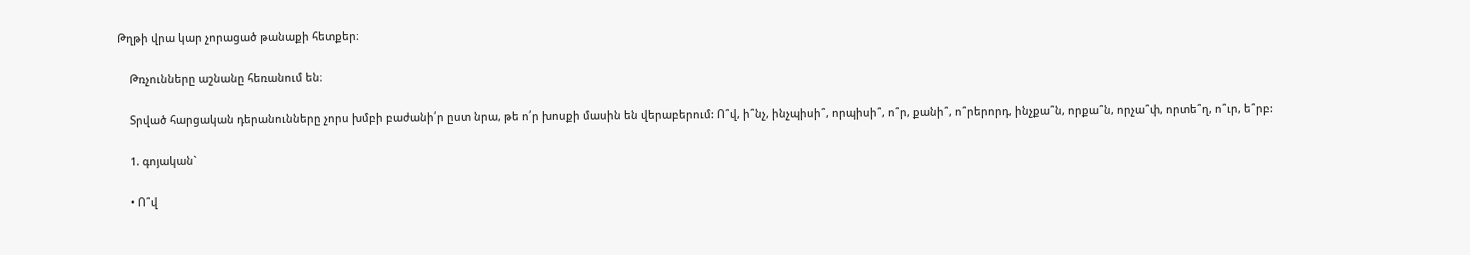Թղթի վրա կար չորացած թանաքի հետքեր։

    Թռչունները աշնանը հեռանում են։

    Տրված հարցական դերանունները չորս խմբի բաժանի՛ր ըստ նրա, թե ո՛ր խոսքի մասին են վերաբերում: Ո՞վ, ի՞նչ, ինչպիսի՞, որպիսի՞, ո՞ր, քանի՞, ո՞րերորդ, ինչքա՞ն, որքա՞ն, որչա՞փ, որտե՞ղ, ո՞ւր, ե՞րբ:

    1. գոյական`

    • Ո՞վ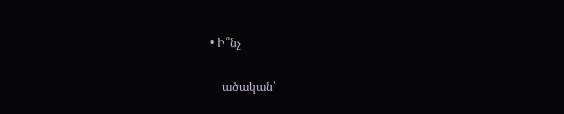• Ի՞նչ

    ածական՝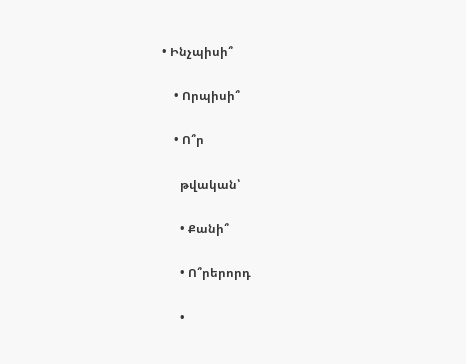• Ինչպիսի՞

    • Որպիսի՞

    • Ո՞ր

      թվական՝

      • Քանի՞

      • Ո՞րերորդ

      •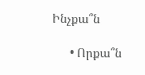Ինչքա՞ն

      • Որքա՞ն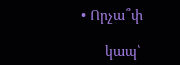• Որչա՞փ

      կապ՝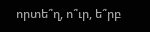որտե՞ղ, ո՞ւր, ե՞րբ